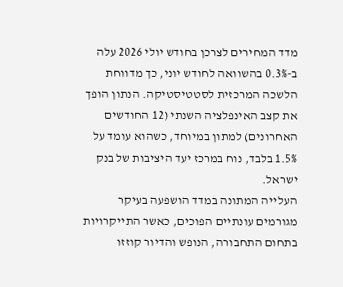מדד המחירים לצרכן בחודש יולי 2026 עלה ב-0.3% בהשוואה לחודש יוני, כך מדווחת הלשכה המרכזית לסטטיסטיקה. הנתון הופך את קצב האינפלציה השנתי (12 החודשים האחרונים) למתון במיוחד, כשהוא עומד על 1.5% בלבד, נוח במרכז יעד היציבות של בנק ישראל.
העלייה המתונה במדד הושפעה בעיקר מגורמים עונתיים הפוכים, כאשר התייקרויות בתחום התחבורה, הנופש והדיור קוזזו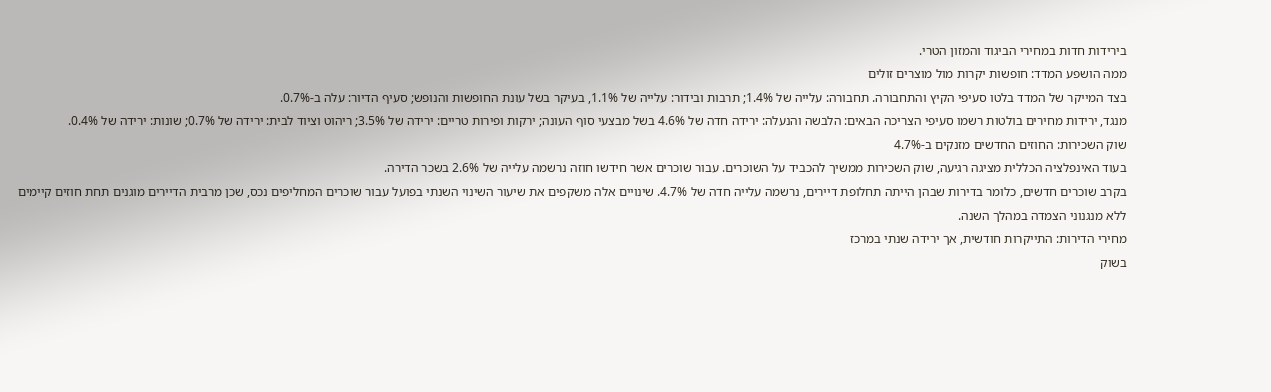בירידות חדות במחירי הביגוד והמזון הטרי.
ממה הושפע המדד: חופשות יקרות מול מוצרים זולים
בצד המייקר של המדד בלטו סעיפי הקיץ והתחבורה. תחבורה: עלייה של 1.4%; תרבות ובידור: עלייה של 1.1%, בעיקר בשל עונת החופשות והנופש; סעיף הדיור: עלה ב-0.7%.
מנגד, ירידות מחירים בולטות רשמו סעיפי הצריכה הבאים: הלבשה והנעלה: ירידה חדה של 4.6% בשל מבצעי סוף העונה; ירקות ופירות טריים: ירידה של 3.5%; ריהוט וציוד לבית: ירידה של 0.7%; שונות: ירידה של 0.4%.
שוק השכירות: החוזים החדשים מזנקים ב-4.7%
בעוד האינפלציה הכללית מציגה רגיעה, שוק השכירות ממשיך להכביד על השוכרים. עבור שוכרים אשר חידשו חוזה נרשמה עלייה של 2.6% בשכר הדירה.
בקרב שוכרים חדשים, כלומר בדירות שבהן הייתה תחלופת דיירים, נרשמה עלייה חדה של 4.7%. שינויים אלה משקפים את שיעור השינוי השנתי בפועל עבור שוכרים המחליפים נכס, שכן מרבית הדיירים מוגנים תחת חוזים קיימים ללא מנגנוני הצמדה במהלך השנה.
מחירי הדירות: התייקרות חודשית, אך ירידה שנתי במרכז
בשוק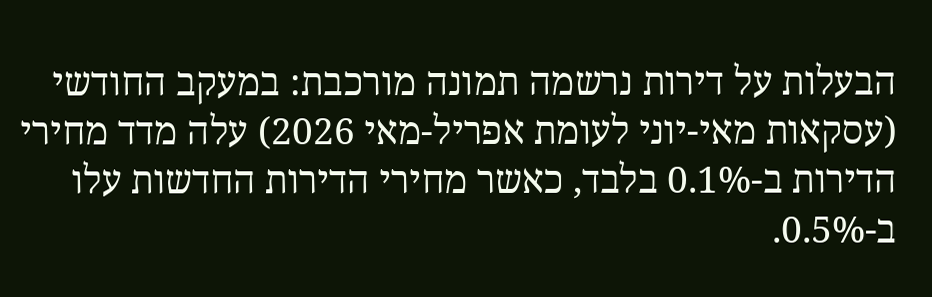הבעלות על דירות נרשמה תמונה מורכבת: במעקב החודשי (עסקאות מאי-יוני לעומת אפריל-מאי 2026) עלה מדד מחירי הדירות ב-0.1% בלבד, כאשר מחירי הדירות החדשות עלו ב-0.5%.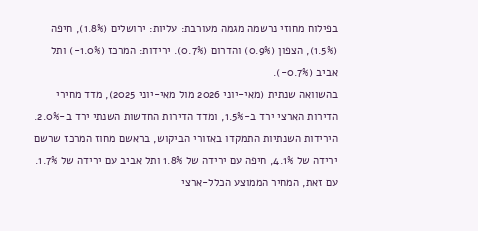בפילוח מחוזי נרשמה מגמה מעורבת: עליות: ירושלים (1.8%), חיפה (1.5%), הצפון (0.9%) והדרום (0.7%). ירידות: המרכז (1.0%-) ותל אביב (0.7%-).
בהשוואה שנתית (מאי-יוני 2026 מול מאי-יוני 2025), מדד מחירי הדירות הארצי ירד ב-1.5%, ומדד הדירות החדשות השנתי ירד ב-2.0%. הירידות השנתיות התמקדו באזורי הביקוש, בראשם מחוז המרכז שרשם ירידה של 4.1%, חיפה עם ירידה של 1.8% ותל אביב עם ירידה של 1.7%.
עם זאת, המחיר הממוצע הכלל-ארצי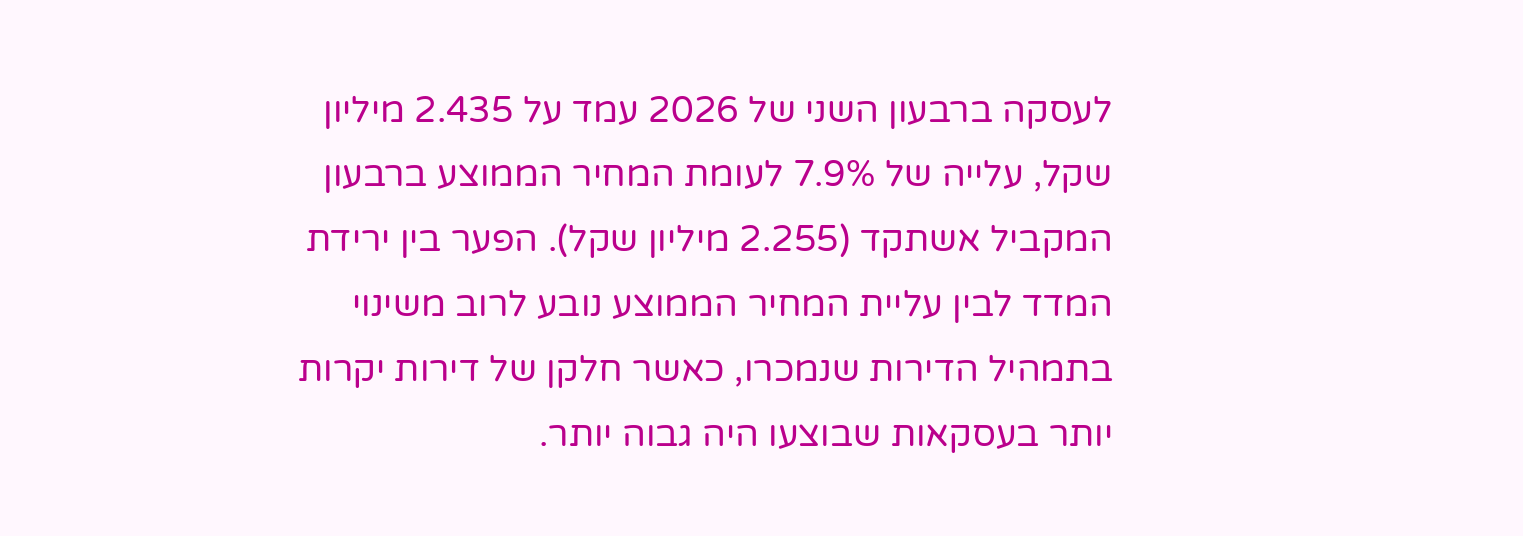לעסקה ברבעון השני של 2026 עמד על 2.435 מיליון שקל, עלייה של 7.9% לעומת המחיר הממוצע ברבעון המקביל אשתקד (2.255 מיליון שקל). הפער בין ירידת המדד לבין עליית המחיר הממוצע נובע לרוב משינוי בתמהיל הדירות שנמכרו, כאשר חלקן של דירות יקרות יותר בעסקאות שבוצעו היה גבוה יותר.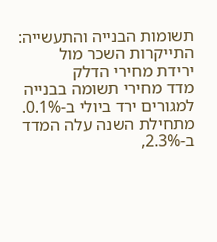תשומות הבנייה והתעשייה: התייקרות השכר מול ירידת מחירי הדלק
מדד מחירי תשומה בבנייה למגורים ירד ביולי ב-0.1%. מתחילת השנה עלה המדד ב-2.3%,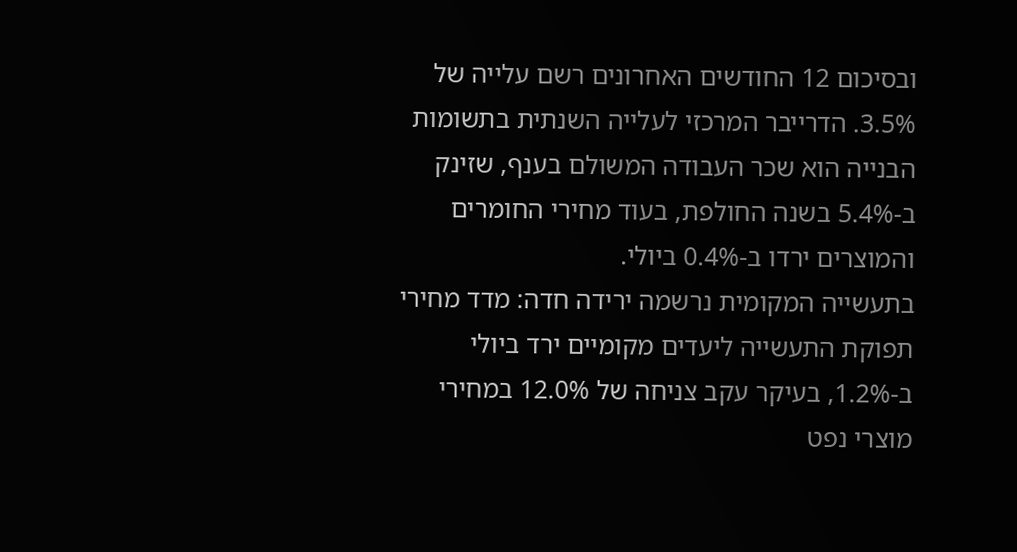ובסיכום 12 החודשים האחרונים רשם עלייה של 3.5%. הדרייבר המרכזי לעלייה השנתית בתשומות הבנייה הוא שכר העבודה המשולם בענף, שזינק ב-5.4% בשנה החולפת, בעוד מחירי החומרים והמוצרים ירדו ב-0.4% ביולי.
בתעשייה המקומית נרשמה ירידה חדה: מדד מחירי תפוקת התעשייה ליעדים מקומיים ירד ביולי ב-1.2%, בעיקר עקב צניחה של 12.0% במחירי מוצרי נפט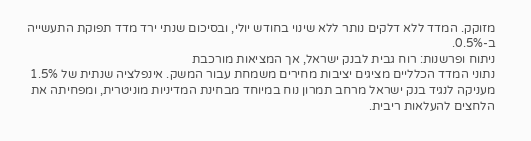מזוקק. המדד ללא דלקים נותר ללא שינוי בחודש יולי, ובסיכום שנתי ירד מדד תפוקת התעשייה ב-0.5%.
ניתוח ופרשנות: רוח גבית לבנק ישראל, אך המציאות מורכבת
נתוני המדד הכלליים מציגים יציבות מחירים משמחת עבור המשק. אינפלציה שנתית של 1.5% מעניקה לנגיד בנק ישראל מרחב תמרון נוח במיוחד מבחינת המדיניות מוניטרית, ומפחיתה את הלחצים להעלאות ריבית.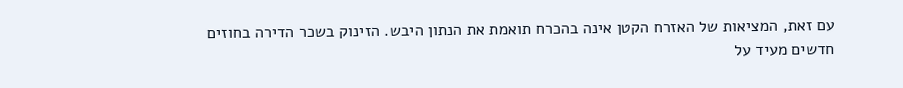עם זאת, המציאות של האזרח הקטן אינה בהכרח תואמת את הנתון היבש. הזינוק בשכר הדירה בחוזים חדשים מעיד על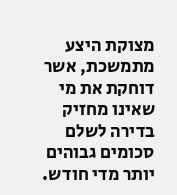מצוקת היצע מתמשכת, אשר דוחקת את מי שאינו מחזיק בדירה לשלם סכומים גבוהים יותר מדי חודש.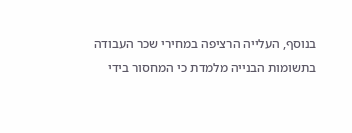בנוסף, העלייה הרציפה במחירי שכר העבודה בתשומות הבנייה מלמדת כי המחסור בידי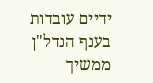ידיים עובדות בענף הנדל"ן ממשיך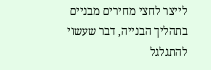לייצר לחצי מחירים מבניים בתהליך הבנייה, דבר שעשוי להתגלגל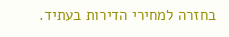בחזרה למחירי הדירות בעתיד.